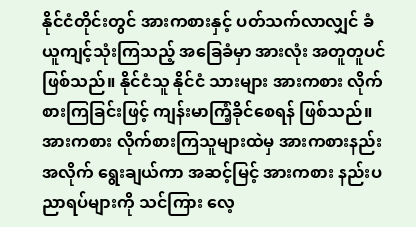နိုင်ငံတိုင်းတွင် အားကစားနှင့် ပတ်သက်လာလျှင် ခံယူကျင့်သုံးကြသည့် အခြေခံမှာ အားလုံး အတူတူပင် ဖြစ်သည်။ နိုင်ငံသူ နိုင်ငံ သားများ အားကစား လိုက်စားကြခြင်းဖြင့် ကျန်းမာကြံ့ခိုင်စေရန် ဖြစ်သည်။ အားကစား လိုက်စားကြသူများထဲမှ အားကစားနည်း အလိုက် ရွေးချယ်ကာ အဆင့်မြင့် အားကစား နည်းပညာရပ်များကို သင်ကြား လေ့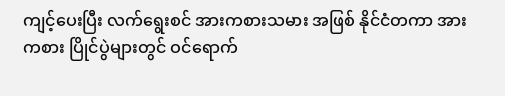ကျင့်ပေးပြီး လက်ရွေးစင် အားကစားသမား အဖြစ် နိုင်ငံတကာ အားကစား ပြိုင်ပွဲများတွင် ဝင်ရောက်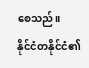စေသည်။
နိုင်ငံတနိုင်ငံ၏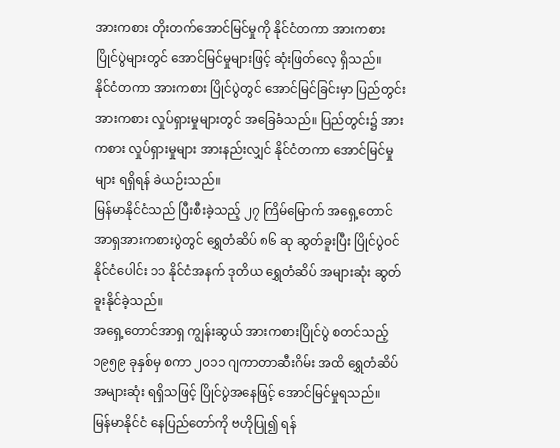အားကစား တိုးတက်အောင်မြင်မှုကို နိုင်ငံတကာ အားကစား ပြိုင်ပွဲများတွင် အောင်မြင်မှုများဖြင့် ဆုံးဖြတ်လေ့ ရှိသည်။
နိုင်ငံတကာ အားကစား ပြိုင်ပွဲတွင် အောင်မြင်ခြင်းမှာ ပြည်တွင်း အားကစား လှုပ်ရှားမှုများတွင် အခြေခံသည်။ ပြည်တွင်း၌ အားကစား လှုပ်ရှားမှုများ အားနည်းလျှင် နိုင်ငံတကာ အောင်မြင်မှုများ ရရှိရန် ခဲယဉ်းသည်။
မြန်မာနိုင်ငံသည် ပြီးစီးခဲ့သည့် ၂၇ ကြိမ်မြောက် အရှေ့တောင်အာရှအားကစားပွဲတွင် ရွှေတံဆိပ် ၈၆ ဆု ဆွတ်ခူးပြီး ပြိုင်ပွဲဝင် နိုင်ငံပေါင်း ၁၁ နိုင်ငံအနက် ဒုတိယ ရွှေတံဆိပ် အများဆုံး ဆွတ်ခူးနိုင်ခဲ့သည်။
အရှေ့တောင်အာရှ ကျွန်းဆွယ် အားကစားပြိုင်ပွဲ စတင်သည့် ၁၉၅၉ ခုနှစ်မှ စကာ ၂၀၁၁ ဂျကာတာဆီးဂိမ်း အထိ ရွှေတံဆိပ် အများဆုံး ရရှိသဖြင့် ပြိုင်ပွဲအနေဖြင့် အောင်မြင်မှုရသည်။
မြန်မာနိုင်ငံ နေပြည်တော်ကို ဗဟိုပြု၍ ရန်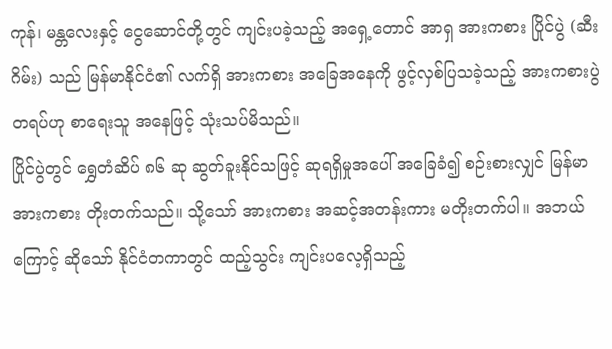ကုန်၊ မန္တလေးနှင့် ငွေဆောင်တို့တွင် ကျင်းပခဲ့သည့် အရှေ့တောင် အာရှ အားကစား ပြိုင်ပွဲ (ဆီးဂိမ်း) သည် မြန်မာနိုင်ငံ၏ လက်ရှိ အားကစား အခြေအနေကို ဖွင့်လှစ်ပြသခဲ့သည့် အားကစားပွဲ တရပ်ဟု စာရေးသူ အနေဖြင့် သုံးသပ်မိသည်။
ပြိုင်ပွဲတွင် ရွှေတံဆိပ် ၈၆ ဆု ဆွတ်ခူးနိုင်သဖြင့် ဆုရရှိမှုအပေါ် အခြေခံ၍ စဉ်းစားလျှင် မြန်မာအားကစား တိုးတက်သည်။ သို့သော် အားကစား အဆင့်အတန်းကား မတိုးတက်ပါ။ အဘယ်ကြောင့် ဆိုသော် နိုင်ငံတကာတွင် ထည့်သွင်း ကျင်းပလေ့ရှိသည့်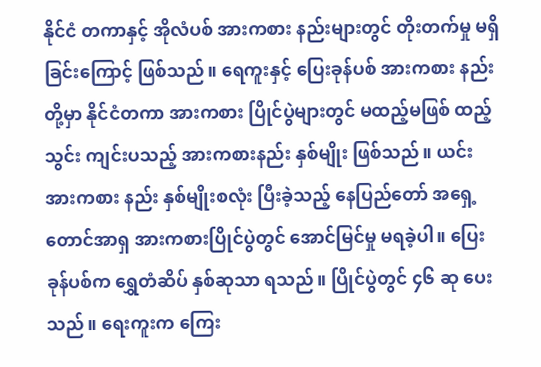နိုင်ငံ တကာနှင့် အိုလံပစ် အားကစား နည်းများတွင် တိုးတက်မှု မရှိခြင်းကြောင့် ဖြစ်သည်။ ရေကူးနှင့် ပြေးခုန်ပစ် အားကစား နည်းတို့မှာ နိုင်ငံတကာ အားကစား ပြိုင်ပွဲများတွင် မထည့်မဖြစ် ထည့်သွင်း ကျင်းပသည့် အားကစားနည်း နှစ်မျိုး ဖြစ်သည်။ ယင်း အားကစား နည်း နှစ်မျိုးစလုံး ပြီးခဲ့သည့် နေပြည်တော် အရှေ့တောင်အာရှ အားကစားပြိုင်ပွဲတွင် အောင်မြင်မှု မရခဲ့ပါ။ ပြေးခုန်ပစ်က ရွှေတံဆိပ် နှစ်ဆုသာ ရသည်။ ပြိုင်ပွဲတွင် ၄၆ ဆု ပေးသည်။ ရေးကူးက ကြေး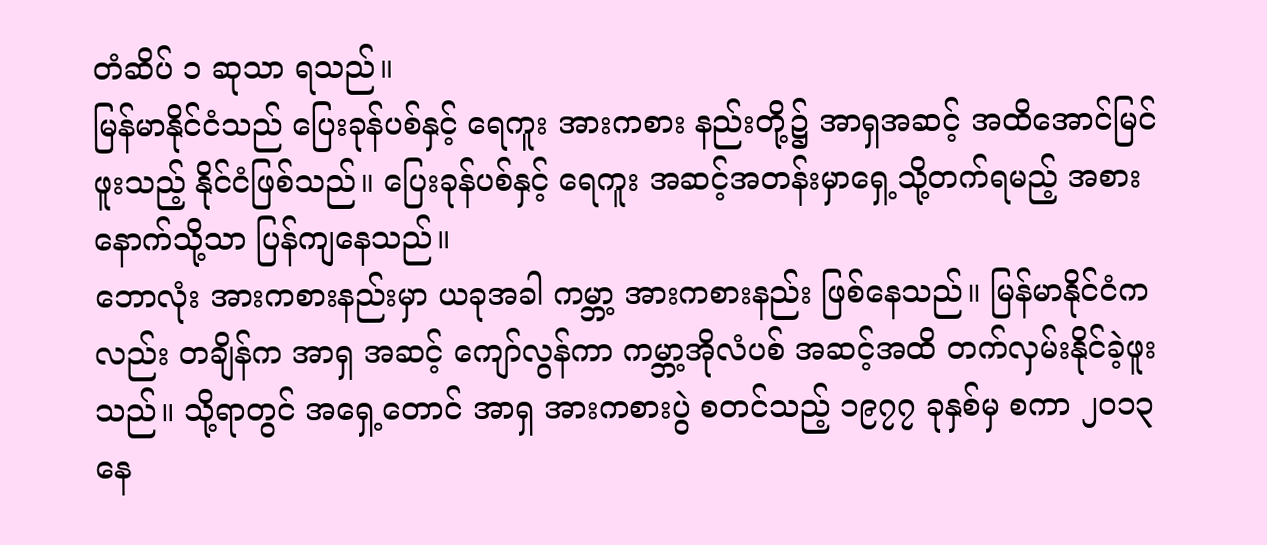တံဆိပ် ၁ ဆုသာ ရသည်။
မြန်မာနိုင်ငံသည် ပြေးခုန်ပစ်နှင့် ရေကူး အားကစား နည်းတို့၌ အာရှအဆင့် အထိအောင်မြင်ဖူးသည့် နိုင်ငံဖြစ်သည်။ ပြေးခုန်ပစ်နှင့် ရေကူး အဆင့်အတန်းမှာရှေ့သို့တက်ရမည့် အစား နောက်သို့သာ ပြန်ကျနေသည်။
ဘောလုံး အားကစားနည်းမှာ ယခုအခါ ကမ္ဘာ့ အားကစားနည်း ဖြစ်နေသည်။ မြန်မာနိုင်ငံကလည်း တချိန်က အာရှ အဆင့် ကျော်လွန်ကာ ကမ္ဘာ့အိုလံပစ် အဆင့်အထိ တက်လှမ်းနိုင်ခဲ့ဖူးသည်။ သို့ရာတွင် အရှေ့တောင် အာရှ အားကစားပွဲ စတင်သည့် ၁၉၇၇ ခုနှစ်မှ စကာ ၂၀၁၃ နေ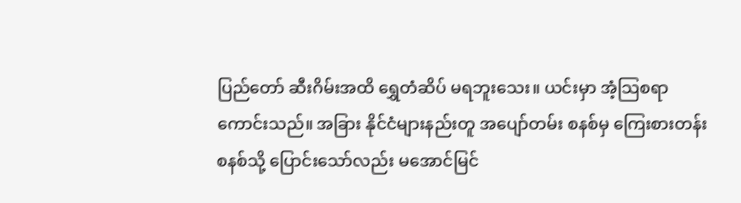ပြည်တော် ဆီးဂိမ်းအထိ ရွှေတံဆိပ် မရဘူးသေး။ ယင်းမှာ အံ့သြစရာ ကောင်းသည်။ အခြား နိုင်ငံများနည်းတူ အပျော်တမ်း စနစ်မှ ကြေးစားတန်း စနစ်သို့ ပြောင်းသော်လည်း မအောင်မြင်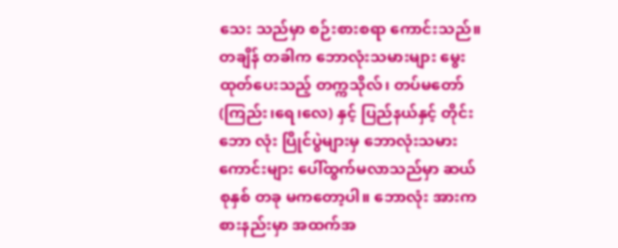သေး သည်မှာ စဉ်းစားစရာ ကောင်းသည်။
တချိန် တခါက ဘောလုံးသမားများ မွေးထုတ်ပေးသည့် တက္ကသိုလ်၊ တပ်မတော် (ကြည်း၊ရေ၊လေ) နှင့် ပြည်နယ်နှင့် တိုင်း ဘော လုံး ပြိုင်ပွဲများမှ ဘောလုံးသမား ကောင်းများ ပေါ်ထွက်မလာသည်မှာ ဆယ်စုနှစ် တခု မကတော့ပါ။ ဘောလုံး အားကစားနည်းမှာ အထက်အ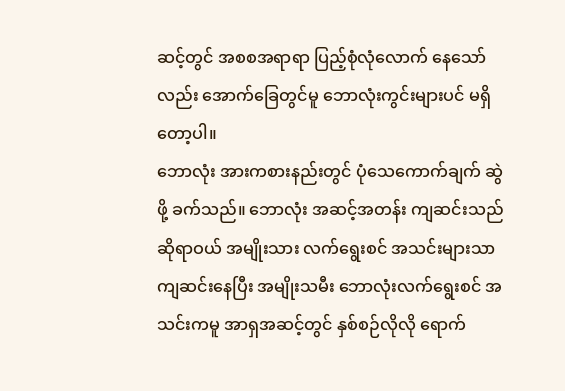ဆင့်တွင် အစစအရာရာ ပြည့်စုံလုံလောက် နေသော်လည်း အောက်ခြေတွင်မူ ဘောလုံးကွင်းများပင် မရှိတော့ပါ။
ဘောလုံး အားကစားနည်းတွင် ပုံသေကောက်ချက် ဆွဲဖို့ ခက်သည်။ ဘောလုံး အဆင့်အတန်း ကျဆင်းသည် ဆိုရာဝယ် အမျိုးသား လက်ရွေးစင် အသင်းများသာ ကျဆင်းနေပြီး အမျိုးသမီး ဘောလုံးလက်ရွေးစင် အသင်းကမူ အာရှအဆင့်တွင် နှစ်စဉ်လိုလို ရောက်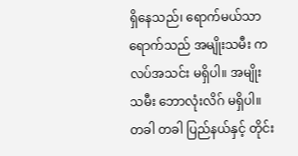ရှိနေသည်၊ ရောက်မယ်သာ ရောက်သည် အမျိုးသမီး ကလပ်အသင်း မရှိပါ။ အမျိုးသမီး ဘောလုံးလိဂ် မရှိပါ။ တခါ တခါ ပြည်နယ်နှင့် တိုင်း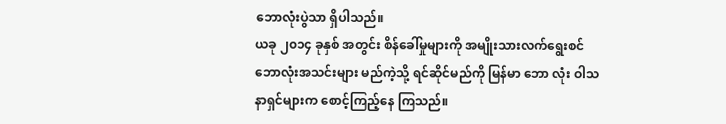ဘောလုံးပွဲသာ ရှိပါသည်။
ယခု ၂၀၁၄ ခုနှစ် အတွင်း စိန်ခေါ်မှုများကို အမျိုးသားလက်ရွေးစင် ဘောလုံးအသင်းများ မည်ကဲ့သို့ ရင်ဆိုင်မည်ကို မြန်မာ ဘော လုံး ဝါသနာရှင်များက စောင့်ကြည့်နေ ကြသည်။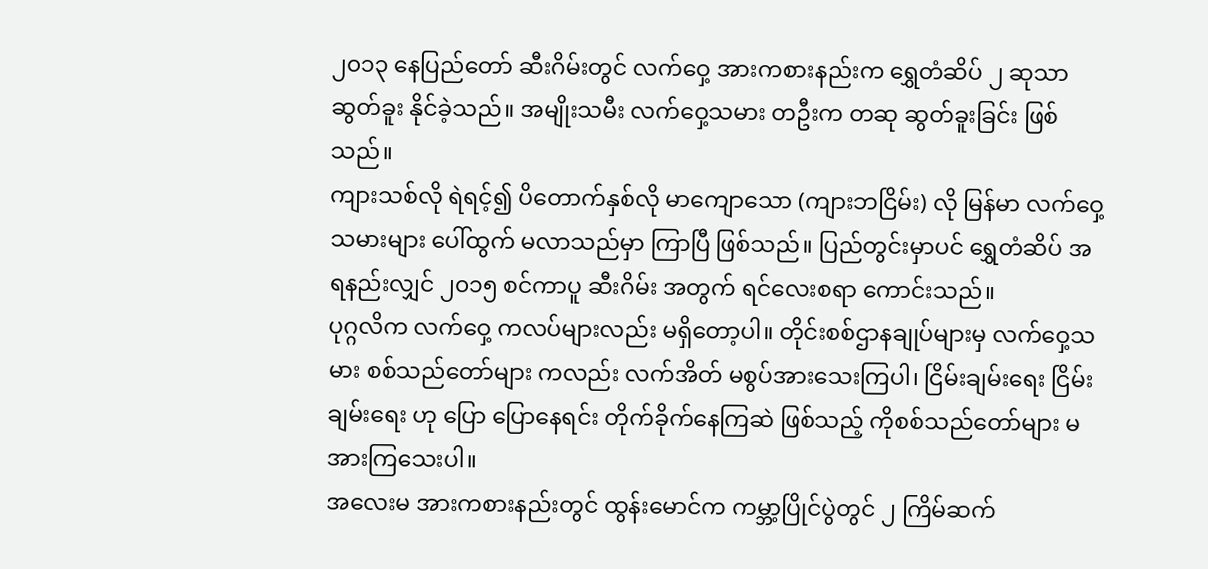၂၀၁၃ နေပြည်တော် ဆီးဂိမ်းတွင် လက်ဝှေ့ အားကစားနည်းက ရွှေတံဆိပ် ၂ ဆုသာ ဆွတ်ခူး နိုင်ခဲ့သည်။ အမျိုးသမီး လက်ဝှေ့သမား တဦးက တဆု ဆွတ်ခူးခြင်း ဖြစ်သည်။
ကျားသစ်လို ရဲရင့်၍ ပိတောက်နှစ်လို မာကျောသော (ကျားဘငြိမ်း) လို မြန်မာ လက်ဝှေ့သမားများ ပေါ်ထွက် မလာသည်မှာ ကြာပြီ ဖြစ်သည်။ ပြည်တွင်းမှာပင် ရွှေတံဆိပ် အရနည်းလျှင် ၂၀၁၅ စင်ကာပူ ဆီးဂိမ်း အတွက် ရင်လေးစရာ ကောင်းသည်။
ပုဂ္ဂလိက လက်ဝှေ့ ကလပ်များလည်း မရှိတော့ပါ။ တိုင်းစစ်ဌာနချုပ်များမှ လက်ဝှေ့သမား စစ်သည်တော်များ ကလည်း လက်အိတ် မစွပ်အားသေးကြပါ၊ ငြိမ်းချမ်းရေး ငြိမ်းချမ်းရေး ဟု ပြော ပြောနေရင်း တိုက်ခိုက်နေကြဆဲ ဖြစ်သည့် ကိုစစ်သည်တော်များ မအားကြသေးပါ။
အလေးမ အားကစားနည်းတွင် ထွန်းမောင်က ကမ္ဘာ့ပြိုင်ပွဲတွင် ၂ ကြိမ်ဆက်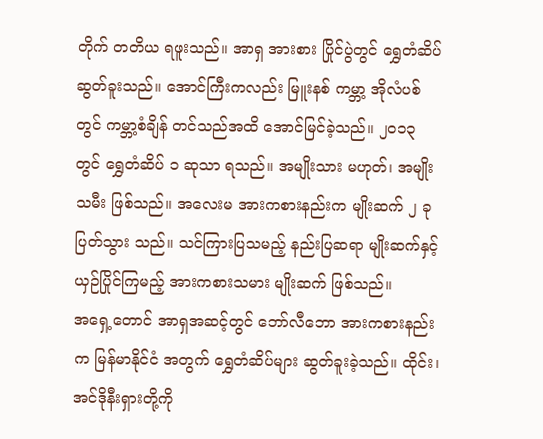တိုက် တတိယ ရဖူးသည်။ အာရှ အားစား ပြိုင်ပွဲတွင် ရွှေတံဆိပ် ဆွတ်ခူးသည်။ အောင်ကြီးကလည်း မြူးနစ် ကမ္ဘာ့ အိုလံပစ်တွင် ကမ္ဘာ့စံချိန် တင်သည်အထိ အောင်မြင်ခဲ့သည်။ ၂၀၁၃ တွင် ရွှေတံဆိပ် ၁ ဆုသာ ရသည်။ အမျိုးသား မဟုတ်၊ အမျိုးသမီး ဖြစ်သည်။ အလေးမ အားကစားနည်းက မျိုးဆက် ၂ ခု ပြတ်သွား သည်။ သင်ကြားပြသမည့် နည်းပြဆရာ မျိုးဆက်နှင့် ယှဉ်ပြိုင်ကြမည့် အားကစားသမား မျိုးဆက် ဖြစ်သည်။
အရှေ့တောင် အာရှအဆင့်တွင် ဘော်လီဘော အားကစားနည်းက မြန်မာနိုင်ငံ အတွက် ရွှေတံဆိပ်များ ဆွတ်ခူးခဲ့သည်။ ထိုင်း၊ အင်ဒိုနီးရှားတို့ကို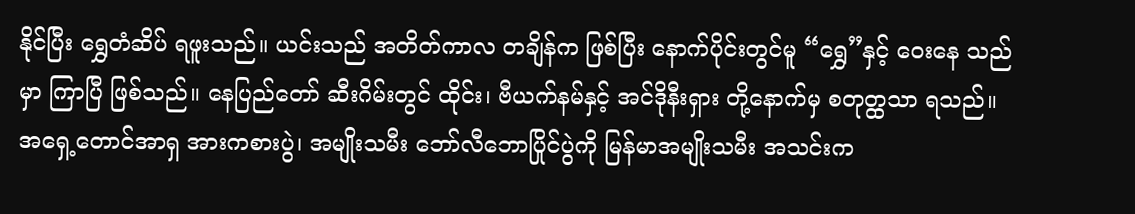နိုင်ပြီး ရွှေတံဆိပ် ရဖူးသည်။ ယင်းသည် အတိတ်ကာလ တချိန်က ဖြစ်ပြီး နောက်ပိုင်းတွင်မူ “ရွှေ”နှင့် ဝေးနေ သည်မှာ ကြာပြီ ဖြစ်သည်။ နေပြည်တော် ဆီးဂိမ်းတွင် ထိုင်း၊ ဗီယက်နမ်နှင့် အင်ဒိုနီးရှား တို့နောက်မှ စတုတ္ထသာ ရသည်။
အရှေ့တောင်အာရှ အားကစားပွဲ၊ အမျိုးသမီး ဘော်လီဘောပြိုင်ပွဲကို မြန်မာအမျိုးသမီး အသင်းက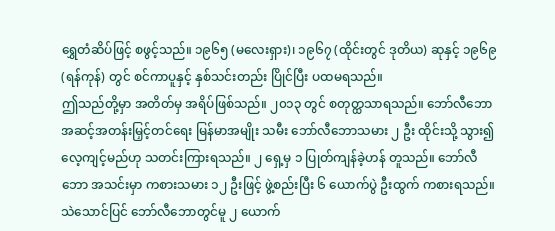ရွှေတံဆိပ်ဖြင့် စဖွင့်သည်။ ၁၉၆၅ (မလေးရှား)၊ ၁၉၆၇ (ထိုင်းတွင် ဒုတိယ) ဆုနှင့် ၁၉၆၉ (ရန်ကုန်) တွင် စင်ကာပူနှင့် နှစ်သင်းတည်း ပြိုင်ပြီး ပထမရသည်။
ဤသည်တို့မှာ အတိတ်မှ အရိပ်ဖြစ်သည်။ ၂၀၁၃ တွင် စတုတ္ထသာရသည်။ ဘော်လီဘော အဆင့်အတန်းမြှင့်တင်ရေး မြန်မာအမျိုး သမီး ဘော်လီဘောသမား ၂ ဦး ထိုင်းသို့ သွား၍ လေ့ကျင့်မည်ဟု သတင်းကြားရသည်။ ၂ ရှေ့မှ ၁ ပြုတ်ကျန်ခဲ့ဟန် တူသည်။ ဘော်လီဘော အသင်းမှာ ကစားသမား ၁၂ ဦးဖြင့် ဖွဲ့စည်းပြီး ၆ ယောက်ပွဲ ဦးထွက် ကစားရသည်။
သဲသောင်ပြင် ဘော်လီဘောတွင်မူ ၂ ယောက်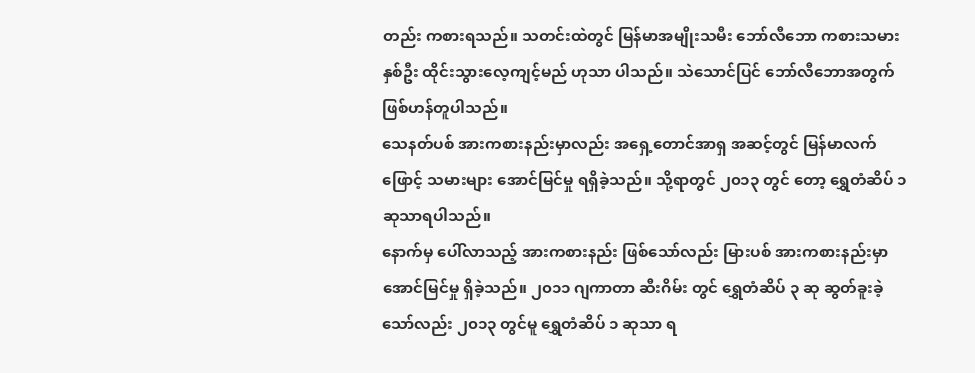တည်း ကစားရသည်။ သတင်းထဲတွင် မြန်မာအမျိုးသမီး ဘော်လီဘော ကစားသမား နှစ်ဦး ထိုင်းသွားလေ့ကျင့်မည် ဟုသာ ပါသည်။ သဲသောင်ပြင် ဘော်လီဘောအတွက် ဖြစ်ဟန်တူပါသည်။
သေနတ်ပစ် အားကစားနည်းမှာလည်း အရှေ့တောင်အာရှ အဆင့်တွင် မြန်မာလက်ဖြောင့် သမားများ အောင်မြင်မှု ရရှိခဲ့သည်။ သို့ရာတွင် ၂၀၁၃ တွင် တော့ ရွှေတံဆိပ် ၁ ဆုသာရပါသည်။
နောက်မှ ပေါ်လာသည့် အားကစားနည်း ဖြစ်သော်လည်း မြားပစ် အားကစားနည်းမှာ အောင်မြင်မှု ရှိခဲ့သည်။ ၂၀၁၁ ဂျကာတာ ဆီးဂိမ်း တွင် ရွှေတံဆိပ် ၃ ဆု ဆွတ်ခူးခဲ့သော်လည်း ၂၀၁၃ တွင်မူ ရွှေတံဆိပ် ၁ ဆုသာ ရ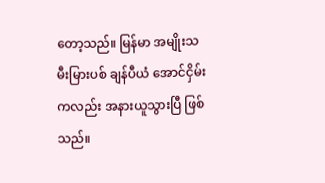တော့သည်။ မြန်မာ အမျိုးသမီးမြားပစ် ချန်ပီယံ အောင်ငှိမ်း ကလည်း အနားယူသွားပြီ ဖြစ်သည်။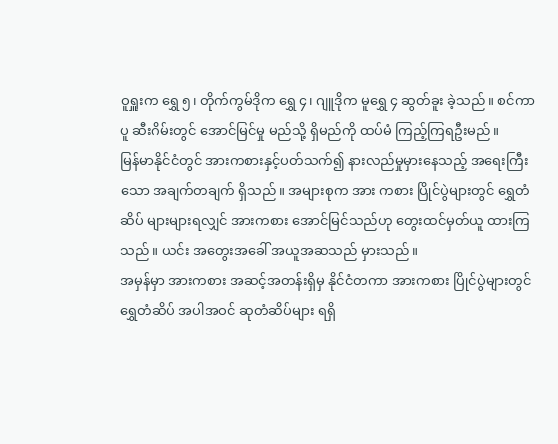ဝူရှူးက ရွှေ ၅၊ တိုက်ကွမ်ဒိုက ရွှေ ၄၊ ဂျူဒိုက မူရွှေ ၄ ဆွတ်ခူး ခဲ့သည်။ စင်ကာပူ ဆီးဂိမ်းတွင် အောင်မြင်မှု မည်သို့ ရှိမည်ကို ထပ်မံ ကြည့်ကြရဦးမည်။
မြန်မာနိုင်ငံတွင် အားကစားနှင့်ပတ်သက်၍ နားလည်မှုမှားနေသည့် အရေးကြီးသော အချက်တချက် ရှိသည်။ အများစုက အား ကစား ပြိုင်ပွဲများတွင် ရွှေတံဆိပ် များများရလျှင် အားကစား အောင်မြင်သည်ဟု တွေးထင်မှတ်ယူ ထားကြသည်။ ယင်း အတွေးအခေါ် အယူအဆသည် မှားသည်။
အမှန်မှာ အားကစား အဆင့်အတန်းရှိမှ နိုင်ငံတကာ အားကစား ပြိုင်ပွဲများတွင် ရွှေတံဆိပ် အပါအဝင် ဆုတံဆိပ်များ ရရှိ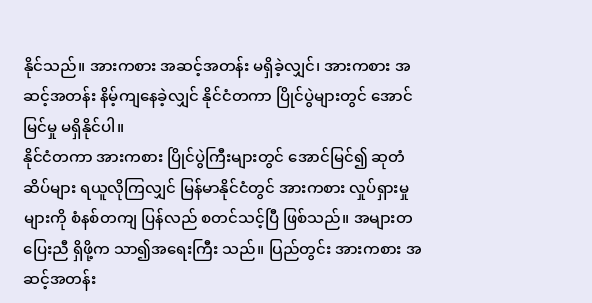နိုင်သည်။ အားကစား အဆင့်အတန်း မရှိခဲ့လျှင်၊ အားကစား အဆင့်အတန်း နိမ့်ကျနေခဲ့လျှင် နိုင်ငံတကာ ပြိုင်ပွဲများတွင် အောင်မြင်မှု မရှိနိုင်ပါ။
နိုင်ငံတကာ အားကစား ပြိုင်ပွဲကြီးများတွင် အောင်မြင်၍ ဆုတံဆိပ်များ ရယူလိုကြလျှင် မြန်မာနိုင်ငံတွင် အားကစား လှုပ်ရှားမှုများကို စံနစ်တကျ ပြန်လည် စတင်သင့်ပြီ ဖြစ်သည်။ အများတပြေးညီ ရှိဖို့က သာ၍အရေးကြီး သည်။ ပြည်တွင်း အားကစား အဆင့်အတန်း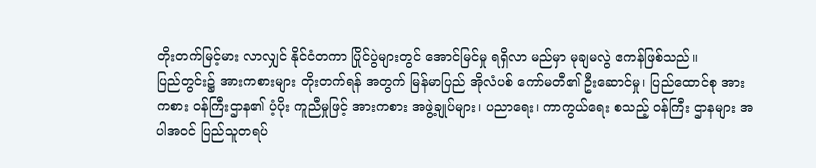တိုးတက်မြင့်မား လာလျှင် နိုင်ငံတကာ ပြိုင်ပွဲများတွင် အောင်မြင်မှု ရရှိလာ မည်မှာ မုချမလွဲ ဧကန်ဖြစ်သည်။
ပြည်တွင်း၌ အားကစားများ တိုးတက်ရန် အတွက် မြန်မာပြည် အိုလံပစ် ကော်မတီ၏ ဦးဆောင်မှု၊ ပြည်ထောင်စု အားကစား ဝန်ကြီးဌာန၏ ပံ့ပိုး ကူညီမှုဖြင့် အားကစား အဖွဲ့ချုပ်များ၊ ပညာရေး၊ ကာကွယ်ရေး စသည့် ဝန်ကြီး ဌာနများ အပါအဝင် ပြည်သူတရပ်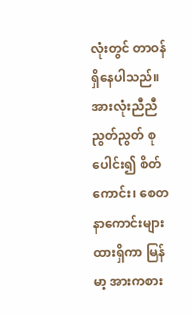လုံးတွင် တာဝန်ရှိနေပါသည်။
အားလုံးညီညီညွတ်ညွတ် စုပေါင်း၍ စိတ်ကောင်း၊ စေတနာကောင်းများ ထားရှိကာ မြန်မာ့ အားကစား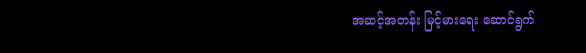အဆင့်အတန်း မြင့်မားရေး ဆောင်ရွက်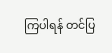ကြပါရန် တင်ပြ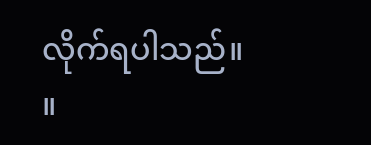လိုက်ရပါသည်။ ။